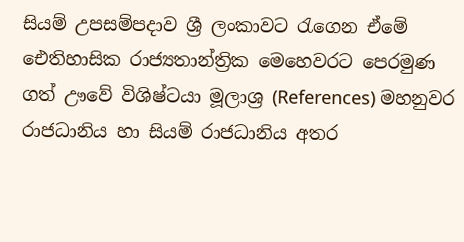සියම් උපසම්පදාව ශ්‍රී ලංකාවට රැගෙන ඒමේ ඓතිහාසික රාජ්‍යතාන්ත්‍රික මෙහෙවරට පෙරමුණ ගත් ඌවේ විශිෂ්ටයා මූලාශ්‍ර (References) මහනුවර රාජධානිය හා සියම් රාජධානිය අතර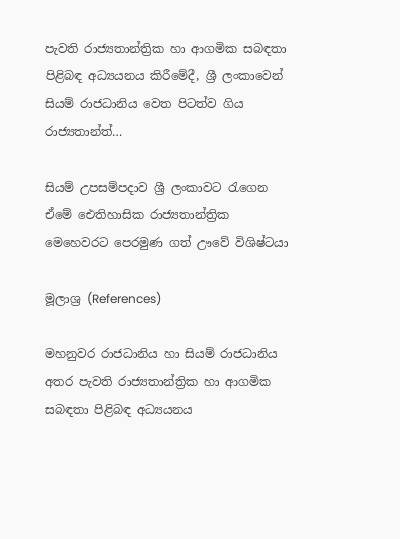පැවති රාජ්‍යතාන්ත්‍රික හා ආගමික සබඳතා පිළිබඳ අධ්‍යයනය කිරීමේදී, ශ්‍රී ලංකාවෙන් සියම් රාජධානිය වෙත පිටත්ව ගිය රාජ්‍යතාන්ත්…

සියම් උපසම්පදාව ශ්‍රී ලංකාවට රැගෙන ඒමේ ඓතිහාසික රාජ්‍යතාන්ත්‍රික මෙහෙවරට පෙරමුණ ගත් ඌවේ විශිෂ්ටයා

මූලාශ්‍ර (References)

මහනුවර රාජධානිය හා සියම් රාජධානිය අතර පැවති රාජ්‍යතාන්ත්‍රික හා ආගමික සබඳතා පිළිබඳ අධ්‍යයනය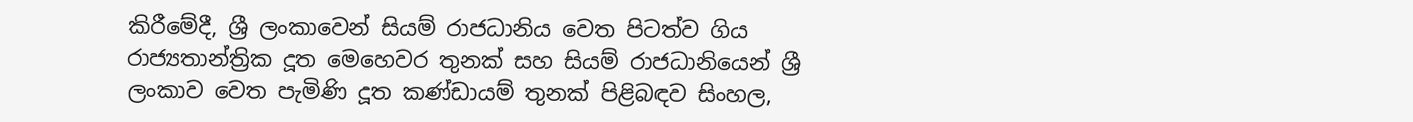කිරීමේදී, ශ්‍රී ලංකාවෙන් සියම් රාජධානිය වෙත පිටත්ව ගිය රාජ්‍යතාන්ත්‍රික දූත මෙහෙවර තුනක් සහ සියම් රාජධානියෙන් ශ්‍රී ලංකාව වෙත පැමිණි දූත කණ්ඩායම් තුනක් පිළිබඳව සිංහල,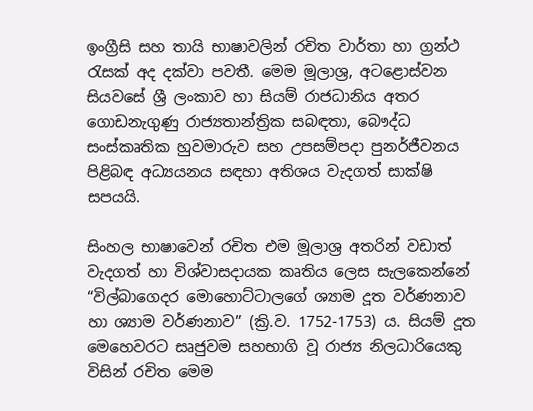ඉංග්‍රීසි සහ තායි භාෂාවලින් රචිත වාර්තා හා ග්‍රන්ථ රැසක් අද දක්වා පවතී. මෙම මූලාශ්‍ර, අටළොස්වන සියවසේ ශ්‍රී ලංකාව හා සියම් රාජධානිය අතර ගොඩනැගුණු රාජ්‍යතාන්ත්‍රික සබඳතා, බෞද්ධ සංස්කෘතික හුවමාරුව සහ උපසම්පදා පුනර්ජීවනය පිළිබඳ අධ්‍යයනය සඳහා අතිශය වැදගත් සාක්ෂි සපයයි.

සිංහල භාෂාවෙන් රචිත එම මූලාශ්‍ර අතරින් වඩාත් වැදගත් හා විශ්වාසදායක කෘතිය ලෙස සැලකෙන්නේ “විල්බාගෙදර මොහොට්ටාලගේ ශ්‍යාම දූත වර්ණනාව හා ශ්‍යාම වර්ණනාව” (ක්‍රි.ව. 1752-1753) ය. සියම් දූත මෙහෙවරට සෘජුවම සහභාගි වූ රාජ්‍ය නිලධාරියෙකු විසින් රචිත මෙම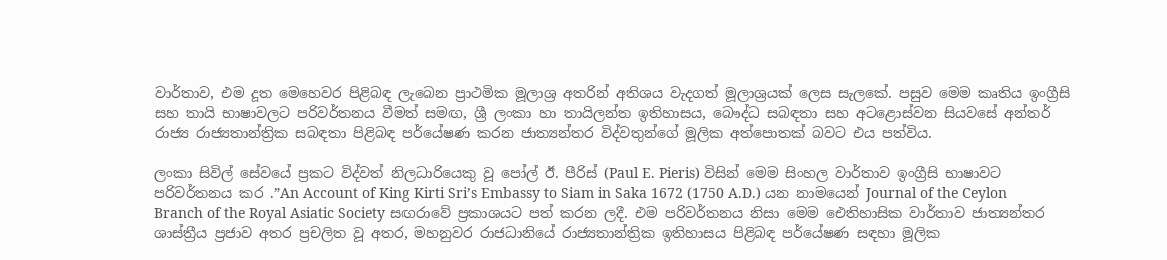වාර්තාව, එම දූත මෙහෙවර පිළිබඳ ලැබෙන ප්‍රාථමික මූලාශ්‍ර අතරින් අතිශය වැදගත් මූලාශ්‍රයක් ලෙස සැලකේ. පසුව මෙම කෘතිය ඉංග්‍රීසි සහ තායි භාෂාවලට පරිවර්තනය වීමත් සමඟ, ශ්‍රී ලංකා හා තායිලන්ත ඉතිහාසය, බෞද්ධ සබඳතා සහ අටළොස්වන සියවසේ අන්තර් රාජ්‍ය රාජ්‍යතාන්ත්‍රික සබඳතා පිළිබඳ පර්යේෂණ කරන ජාත්‍යන්තර විද්වතුන්ගේ මූලික අත්පොතක් බවට එය පත්විය.

ලංකා සිවිල් සේවයේ ප්‍රකට විද්වත් නිලධාරියෙකු වූ පෝල් ඊ. පීරිස් (Paul E. Pieris) විසින් මෙම සිංහල වාර්තාව ඉංග්‍රීසි භාෂාවට පරිවර්තනය කර .”An Account of King Kirti Sri’s Embassy to Siam in Saka 1672 (1750 A.D.) යන නාමයෙන් Journal of the Ceylon Branch of the Royal Asiatic Society සඟරාවේ ප්‍රකාශයට පත් කරන ලදී. එම පරිවර්තනය නිසා මෙම ඓතිහාසික වාර්තාව ජාත්‍යන්තර ශාස්ත්‍රීය ප්‍රජාව අතර ප්‍රචලිත වූ අතර, මහනුවර රාජධානියේ රාජ්‍යතාන්ත්‍රික ඉතිහාසය පිළිබඳ පර්යේෂණ සඳහා මූලික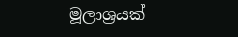මූලාශ්‍රයක්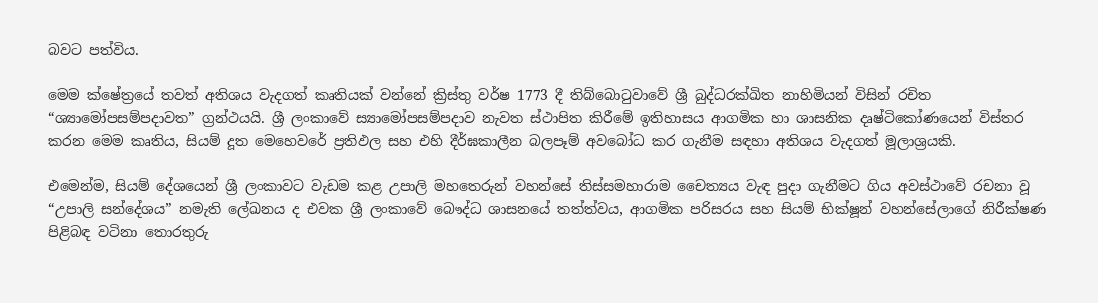බවට පත්විය.

මෙම ක්ෂේත්‍රයේ තවත් අතිශය වැදගත් කෘතියක් වන්නේ ක්‍රිස්තු වර්ෂ 1773 දී තිබ්බොටුවාවේ ශ්‍රී බුද්ධරක්ඛිත නාහිමියන් විසින් රචිත “ශ්‍යාමෝපසම්පදාවත” ග්‍රන්ථයයි. ශ්‍රී ලංකාවේ ස්‍යාමෝපසම්පදාව නැවත ස්ථාපිත කිරීමේ ඉතිහාසය ආගමික හා ශාසනික දෘෂ්ටිකෝණයෙන් විස්තර කරන මෙම කෘතිය, සියම් දූත මෙහෙවරේ ප්‍රතිඵල සහ එහි දීර්ඝකාලීන බලපෑම් අවබෝධ කර ගැනීම සඳහා අතිශය වැදගත් මූලාශ්‍රයකි.

එමෙන්ම, සියම් දේශයෙන් ශ්‍රී ලංකාවට වැඩම කළ උපාලි මහතෙරුන් වහන්සේ තිස්සමහාරාම චෛත්‍යය වැඳ පුදා ගැනීමට ගිය අවස්ථාවේ රචනා වූ “උපාලි සන්දේශය” නමැති ලේඛනය ද එවක ශ්‍රී ලංකාවේ බෞද්ධ ශාසනයේ තත්ත්වය, ආගමික පරිසරය සහ සියම් භික්ෂූන් වහන්සේලාගේ නිරීක්ෂණ පිළිබඳ වටිනා තොරතුරු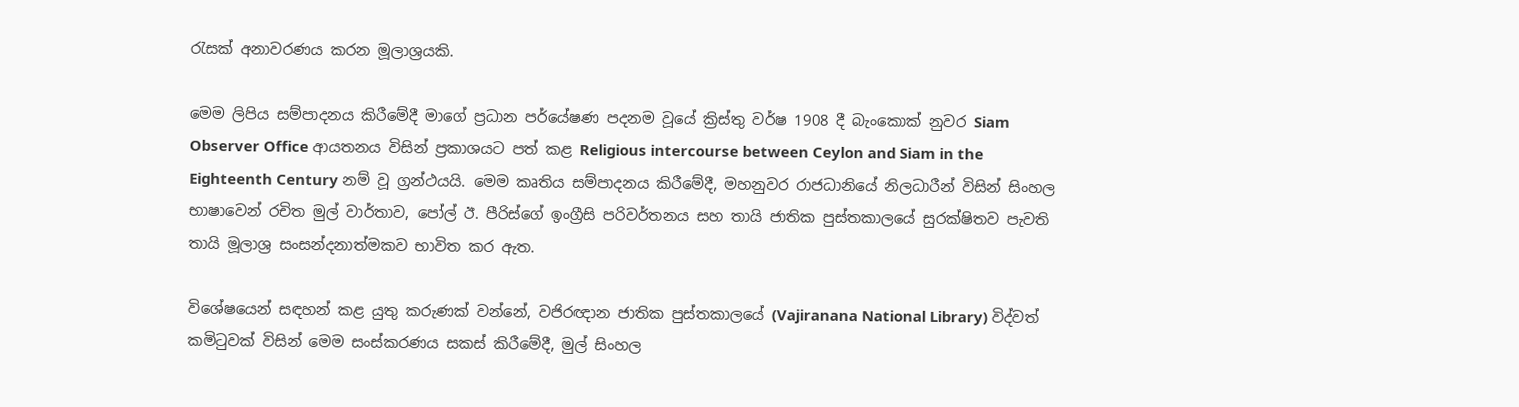රැසක් අනාවරණය කරන මූලාශ්‍රයකි.

මෙම ලිපිය සම්පාදනය කිරීමේදී මාගේ ප්‍රධාන පර්යේෂණ පදනම වූයේ ක්‍රිස්තු වර්ෂ 1908 දී බැංකොක් නුවර Siam Observer Office ආයතනය විසින් ප්‍රකාශයට පත් කළ Religious intercourse between Ceylon and Siam in the Eighteenth Century නම් වූ ග්‍රන්ථයයි. මෙම කෘතිය සම්පාදනය කිරීමේදී, මහනුවර රාජධානියේ නිලධාරීන් විසින් සිංහල භාෂාවෙන් රචිත මුල් වාර්තාව, පෝල් ඊ. පීරිස්ගේ ඉංග්‍රීසි පරිවර්තනය සහ තායි ජාතික පුස්තකාලයේ සුරක්ෂිතව පැවති තායි මූලාශ්‍ර සංසන්දනාත්මකව භාවිත කර ඇත.

විශේෂයෙන් සඳහන් කළ යුතු කරුණක් වන්නේ, වජිරඥාන ජාතික පුස්තකාලයේ (Vajiranana National Library) විද්වත් කමිටුවක් විසින් මෙම සංස්කරණය සකස් කිරීමේදී, මුල් සිංහල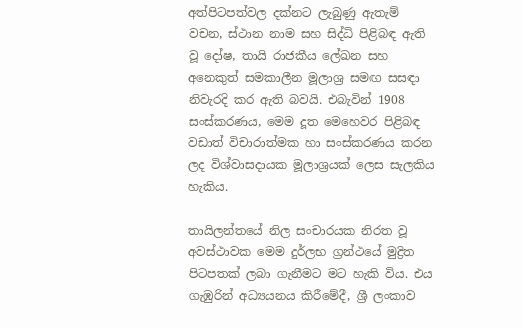අත්පිටපත්වල දක්නට ලැබුණු ඇතැම් වචන, ස්ථාන නාම සහ සිද්ධි පිළිබඳ ඇති වූ දෝෂ, තායි රාජකීය ලේඛන සහ අනෙකුත් සමකාලීන මූලාශ්‍ර සමඟ සසඳා නිවැරදි කර ඇති බවයි. එබැවින් 1908 සංස්කරණය, මෙම දූත මෙහෙවර පිළිබඳ වඩාත් විචාරාත්මක හා සංස්කරණය කරන ලද විශ්වාසදායක මූලාශ්‍රයක් ලෙස සැලකිය හැකිය.

තායිලන්තයේ නිල සංචාරයක නිරත වූ අවස්ථාවක මෙම දුර්ලභ ග්‍රන්ථයේ මුද්‍රිත පිටපතක් ලබා ගැනීමට මට හැකි විය. එය ගැඹුරින් අධ්‍යයනය කිරීමේදී, ශ්‍රී ලංකාව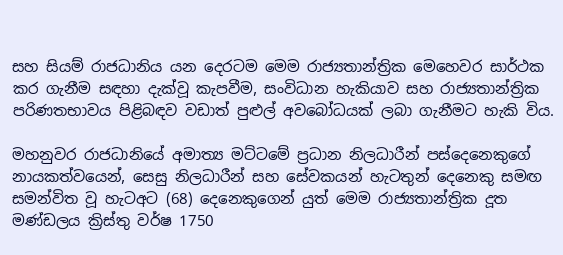සහ සියම් රාජධානිය යන දෙරටම මෙම රාජ්‍යතාන්ත්‍රික මෙහෙවර සාර්ථක කර ගැනීම සඳහා දැක්වූ කැපවීම, සංවිධාන හැකියාව සහ රාජ්‍යතාන්ත්‍රික පරිණතභාවය පිළිබඳව වඩාත් පුළුල් අවබෝධයක් ලබා ගැනීමට හැකි විය.

මහනුවර රාජධානියේ අමාත්‍ය මට්ටමේ ප්‍රධාන නිලධාරීන් පස්දෙනෙකුගේ නායකත්වයෙන්, සෙසු නිලධාරීන් සහ සේවකයන් හැටතුන් දෙනෙකු සමඟ සමන්විත වූ හැටඅට (68) දෙනෙකුගෙන් යුත් මෙම රාජ්‍යතාන්ත්‍රික දූත මණ්ඩලය ක්‍රිස්තු වර්ෂ 1750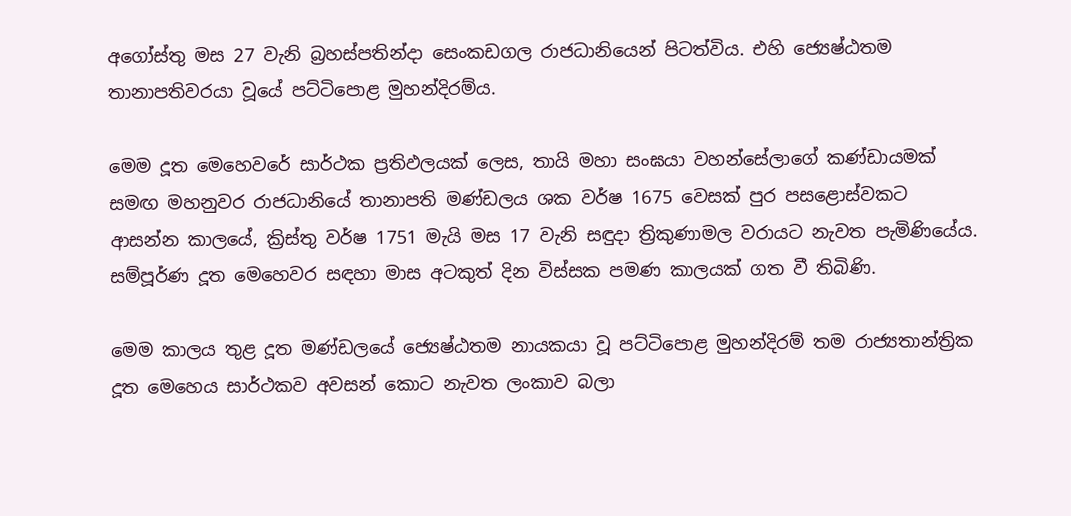අගෝස්තු මස 27 වැනි බ්‍රහස්පතින්දා සෙංකඩගල රාජධානියෙන් පිටත්විය. එහි ජ්‍යෙෂ්ඨතම තානාපතිවරයා වූයේ පට්ටිපොළ මුහන්දිරම්ය.

මෙම දූත මෙහෙවරේ සාර්ථක ප්‍රතිඵලයක් ලෙස, තායි මහා සංඝයා වහන්සේලාගේ කණ්ඩායමක් සමඟ මහනුවර රාජධානියේ තානාපති මණ්ඩලය ශක වර්ෂ 1675 වෙසක් පුර පසළොස්වකට ආසන්න කාලයේ, ක්‍රිස්තු වර්ෂ 1751 මැයි මස 17 වැනි සඳුදා ත්‍රිකුණාමල වරායට නැවත පැමිණියේය. සම්පූර්ණ දූත මෙහෙවර සඳහා මාස අටකුත් දින විස්සක පමණ කාලයක් ගත වී තිබිණි.

මෙම කාලය තුළ දූත මණ්ඩලයේ ජ්‍යෙෂ්ඨතම නායකයා වූ පට්ටිපොළ මුහන්දිරම් තම රාජ්‍යතාන්ත්‍රික දූත මෙහෙය සාර්ථකව අවසන් කොට නැවත ලංකාව බලා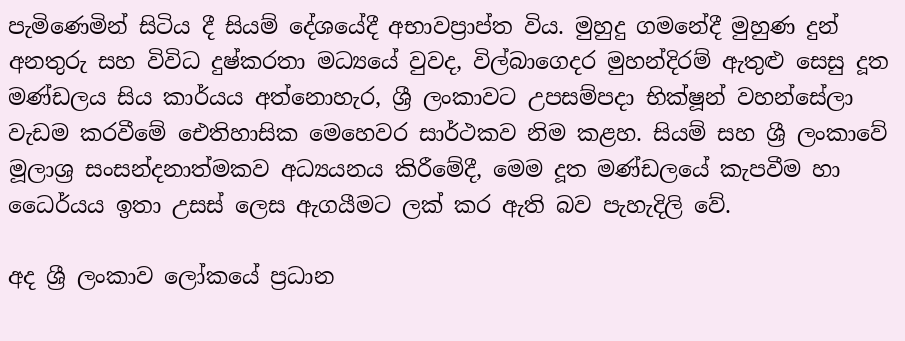පැමිණෙමින් සිටිය දී සියම් දේශයේදී අභාවප්‍රාප්ත විය. මුහුදු ගමනේදී මුහුණ දුන් අනතුරු සහ විවිධ දුෂ්කරතා මධ්‍යයේ වුවද, විල්බාගෙදර මුහන්දිරම් ඇතුළු සෙසු දූත මණ්ඩලය සිය කාර්යය අත්නොහැර, ශ්‍රී ලංකාවට උපසම්පදා භික්ෂූන් වහන්සේලා වැඩම කරවීමේ ඓතිහාසික මෙහෙවර සාර්ථකව නිම කළහ. සියම් සහ ශ්‍රී ලංකාවේ මූලාශ්‍ර සංසන්දනාත්මකව අධ්‍යයනය කිරීමේදී, මෙම දූත මණ්ඩලයේ කැපවීම හා ධෛර්යය ඉතා උසස් ලෙස ඇගයීමට ලක් කර ඇති බව පැහැදිලි වේ.

අද ශ්‍රී ලංකාව ලෝකයේ ප්‍රධාන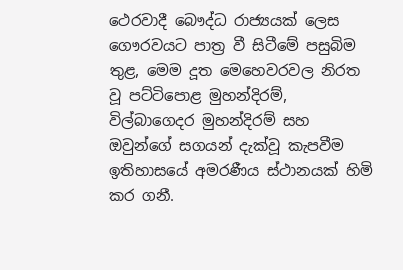ථෙරවාදී බෞද්ධ රාජ්‍යයක් ලෙස ගෞරවයට පාත්‍ර වී සිටීමේ පසුබිම තුළ, මෙම දූත මෙහෙවරවල නිරත වූ පට්ටිපොළ මුහන්දිරම්, විල්බාගෙදර මුහන්දිරම් සහ ඔවුන්ගේ සගයන් දැක්වූ කැපවීම ඉතිහාසයේ අමරණීය ස්ථානයක් හිමි කර ගනී.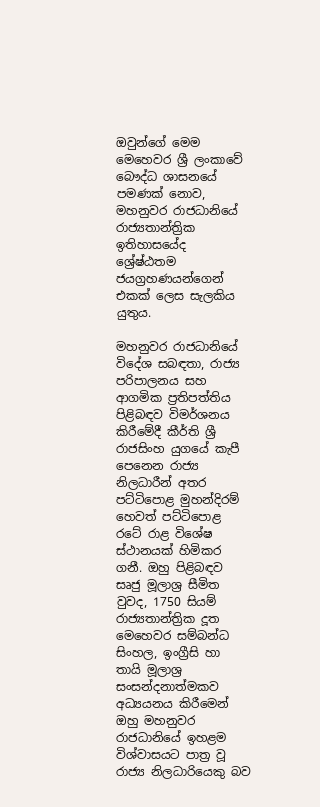ඔවුන්ගේ මෙම මෙහෙවර ශ්‍රී ලංකාවේ බෞද්ධ ශාසනයේ පමණක් නොව, මහනුවර රාජධානියේ රාජ්‍යතාන්ත්‍රික ඉතිහාසයේද ශ්‍රේෂ්ඨතම ජයග්‍රහණයන්ගෙන් එකක් ලෙස සැලකිය යුතුය.

මහනුවර රාජධානියේ විදේශ සබඳතා, රාජ්‍ය පරිපාලනය සහ ආගමික ප්‍රතිපත්තිය පිළිබඳව විමර්ශනය කිරීමේදී කීර්ති ශ්‍රී රාජසිංහ යුගයේ කැපී පෙනෙන රාජ්‍ය නිලධාරීන් අතර පට්ටිපොළ මුහන්දිරම් හෙවත් පට්ටිපොළ රටේ රාළ විශේෂ ස්ථානයක් හිමිකර ගනී. ඔහු පිළිබඳව සෘජු මූලාශ්‍ර සීමිත වුවද, 1750 සියම් රාජ්‍යතාන්ත්‍රික දූත මෙහෙවර සම්බන්ධ සිංහල, ඉංග්‍රීසි හා තායි මූලාශ්‍ර සංසන්දනාත්මකව අධ්‍යයනය කිරීමෙන් ඔහු මහනුවර රාජධානියේ ඉහළම විශ්වාසයට පාත්‍ර වූ රාජ්‍ය නිලධාරියෙකු බව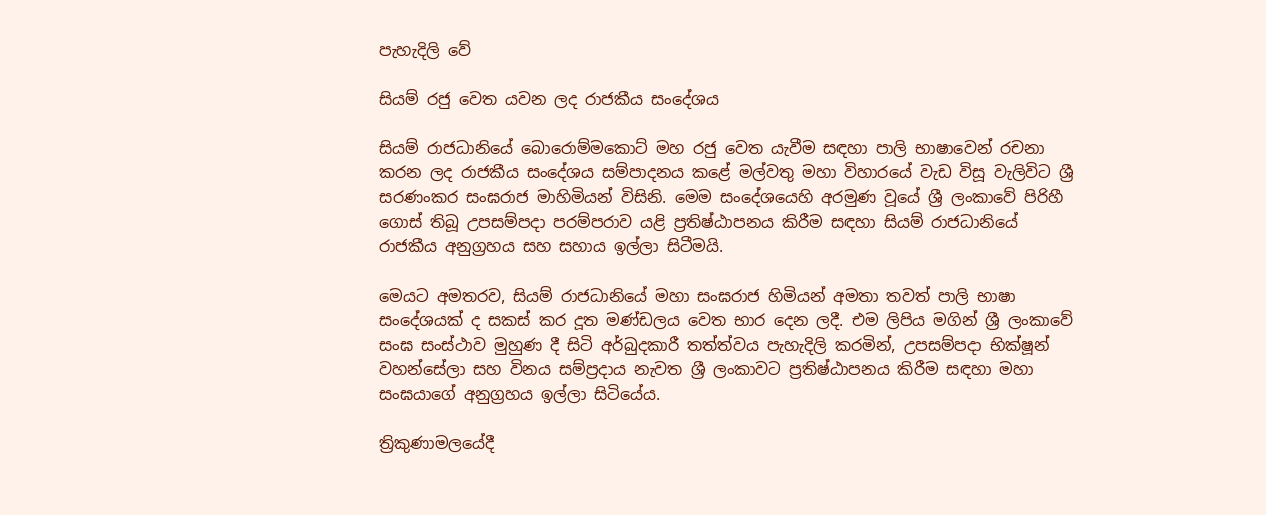පැහැදිලි වේ

සියම් රජු වෙත යවන ලද රාජකීය සංදේශය

සියම් රාජධානියේ බොරොම්මකොට් මහ රජු වෙත යැවීම සඳහා පාලි භාෂාවෙන් රචනා කරන ලද රාජකීය සංදේශය සම්පාදනය කළේ මල්වතු මහා විහාරයේ වැඩ විසූ වැලිවිට ශ්‍රී සරණංකර සංඝරාජ මාහිමියන් විසිනි. මෙම සංදේශයෙහි අරමුණ වූයේ ශ්‍රී ලංකාවේ පිරිහී ගොස් තිබූ උපසම්පදා පරම්පරාව යළි ප්‍රතිෂ්ඨාපනය කිරීම සඳහා සියම් රාජධානියේ රාජකීය අනුග්‍රහය සහ සහාය ඉල්ලා සිටීමයි.

මෙයට අමතරව, සියම් රාජධානියේ මහා සංඝරාජ හිමියන් අමතා තවත් පාලි භාෂා සංදේශයක් ද සකස් කර දූත මණ්ඩලය වෙත භාර දෙන ලදී. එම ලිපිය මගින් ශ්‍රී ලංකාවේ සංඝ සංස්ථාව මුහුණ දී සිටි අර්බුදකාරී තත්ත්වය පැහැදිලි කරමින්, උපසම්පදා භික්ෂූන් වහන්සේලා සහ විනය සම්ප්‍රදාය නැවත ශ්‍රී ලංකාවට ප්‍රතිෂ්ඨාපනය කිරීම සඳහා මහා සංඝයාගේ අනුග්‍රහය ඉල්ලා සිටියේය.

ත්‍රිකුණාමලයේදී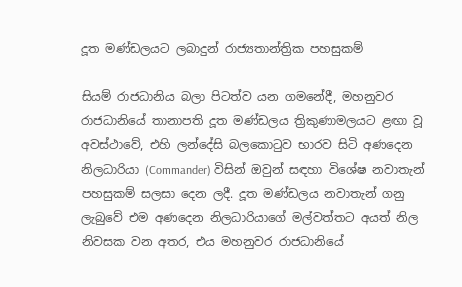දූත මණ්ඩලයට ලබාදුන් රාජ්‍යතාන්ත්‍රික පහසුකම්

සියම් රාජධානිය බලා පිටත්ව යන ගමනේදී, මහනුවර රාජධානියේ තානාපති දූත මණ්ඩලය ත්‍රිකුණාමලයට ළඟා වූ අවස්ථාවේ, එහි ලන්දේසි බලකොටුව භාරව සිටි අණදෙන නිලධාරියා (Commander) විසින් ඔවුන් සඳහා විශේෂ නවාතැන් පහසුකම් සලසා දෙන ලදී. දූත මණ්ඩලය නවාතැන් ගනු ලැබුවේ එම අණදෙන නිලධාරියාගේ මල්වත්තට අයත් නිල නිවසක වන අතර, එය මහනුවර රාජධානියේ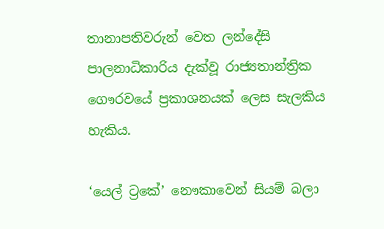තානාපතිවරුන් වෙත ලන්දේසි පාලනාධිකාරිය දැක්වූ රාජ්‍යතාන්ත්‍රික ගෞරවයේ ප්‍රකාශනයක් ලෙස සැලකිය හැකිය.

‘යෙල් ට්‍රකේ’ නෞකාවෙන් සියම් බලා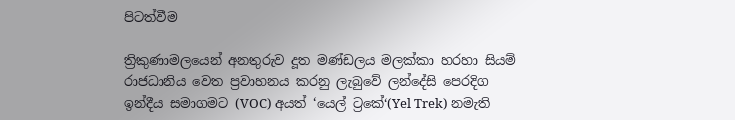පිටත්වීම

ත්‍රිකුණාමලයෙන් අනතුරුව දූත මණ්ඩලය මලක්කා හරහා සියම් රාජධානිය වෙත ප්‍රවාහනය කරනු ලැබුවේ ලන්දේසි පෙරදිග ඉන්දීය සමාගමට (VOC) අයත් ‘යෙල් ට්‍රකේ‘(Yel Trek) නමැති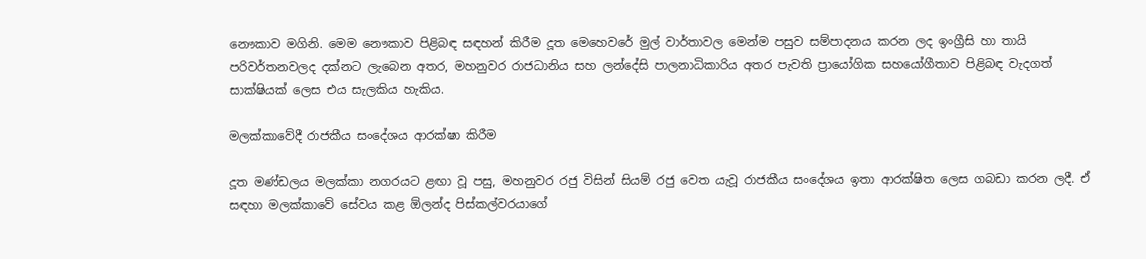නෞකාව මගිනි. මෙම නෞකාව පිළිබඳ සඳහන් කිරීම දූත මෙහෙවරේ මුල් වාර්තාවල මෙන්ම පසුව සම්පාදනය කරන ලද ඉංග්‍රීසි හා තායි පරිවර්තනවලද දක්නට ලැබෙන අතර, මහනුවර රාජධානිය සහ ලන්දේසි පාලනාධිකාරිය අතර පැවති ප්‍රායෝගික සහයෝගීතාව පිළිබඳ වැදගත් සාක්ෂියක් ලෙස එය සැලකිය හැකිය.

මලක්කාවේදී රාජකීය සංදේශය ආරක්ෂා කිරීම

දූත මණ්ඩලය මලක්කා නගරයට ළඟා වූ පසු, මහනුවර රජු විසින් සියම් රජු වෙත යැවූ රාජකීය සංදේශය ඉතා ආරක්ෂිත ලෙස ගබඩා කරන ලදී. ඒ සඳහා මලක්කාවේ සේවය කළ ඕලන්ද පිස්කල්වරයාගේ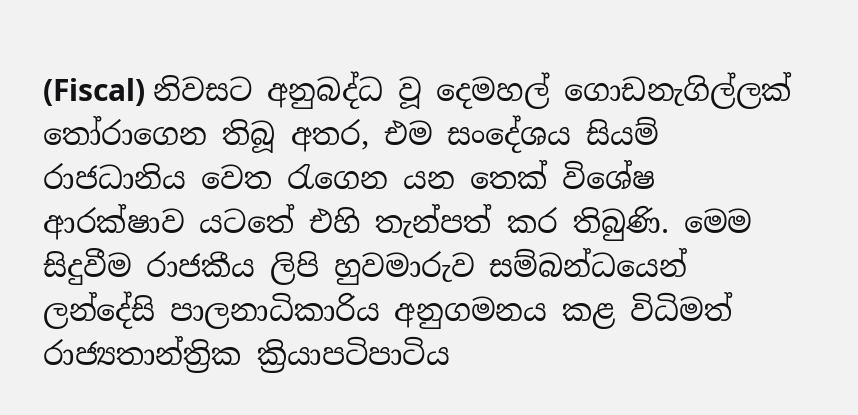(Fiscal) නිවසට අනුබද්ධ වූ දෙමහල් ගොඩනැගිල්ලක් තෝරාගෙන තිබූ අතර, එම සංදේශය සියම් රාජධානිය වෙත රැගෙන යන තෙක් විශේෂ ආරක්ෂාව යටතේ එහි තැන්පත් කර තිබුණි. මෙම සිදුවීම රාජකීය ලිපි හුවමාරුව සම්බන්ධයෙන් ලන්දේසි පාලනාධිකාරිය අනුගමනය කළ විධිමත් රාජ්‍යතාන්ත්‍රික ක්‍රියාපටිපාටිය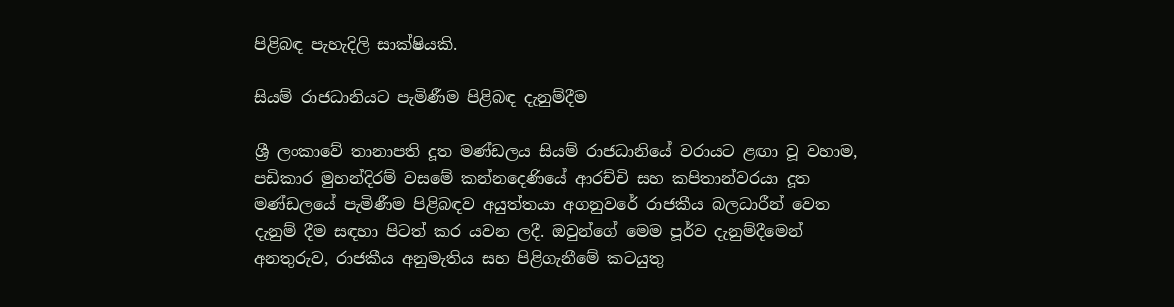පිළිබඳ පැහැදිලි සාක්ෂියකි.

සියම් රාජධානියට පැමිණීම පිළිබඳ දැනුම්දීම

ශ්‍රී ලංකාවේ තානාපති දූත මණ්ඩලය සියම් රාජධානියේ වරායට ළඟා වූ වහාම, පඩිකාර මුහන්දිරම් වසමේ කන්නදෙණියේ ආරච්චි සහ කපිතාන්වරයා දූත මණ්ඩලයේ පැමිණීම පිළිබඳව අයුත්තයා අගනුවරේ රාජකීය බලධාරීන් වෙත දැනුම් දීම සඳහා පිටත් කර යවන ලදී. ඔවුන්ගේ මෙම පූර්ව දැනුම්දීමෙන් අනතුරුව, රාජකීය අනුමැතිය සහ පිළිගැනීමේ කටයුතු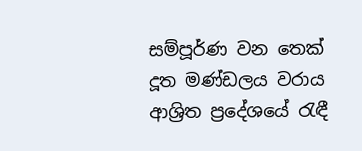සම්පූර්ණ වන තෙක් දූත මණ්ඩලය වරාය ආශ්‍රිත ප්‍රදේශයේ රැඳී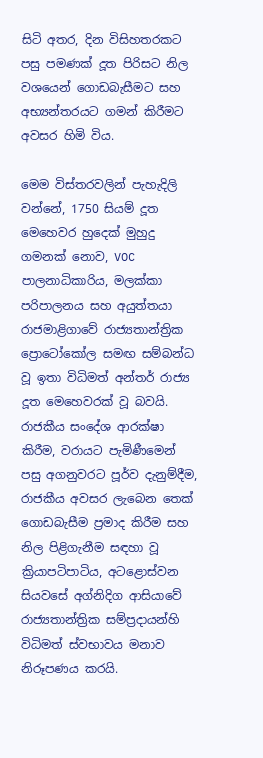සිටි අතර, දින විසිහතරකට පසු පමණක් දූත පිරිසට නිල වශයෙන් ගොඩබැසීමට සහ අභ්‍යන්තරයට ගමන් කිරීමට අවසර හිමි විය.

මෙම විස්තරවලින් පැහැදිලි වන්නේ, 1750 සියම් දූත මෙහෙවර හුදෙක් මුහුදු ගමනක් නොව, VOC පාලනාධිකාරිය, මලක්කා පරිපාලනය සහ අයුත්තයා රාජමාළිගාවේ රාජ්‍යතාන්ත්‍රික ප්‍රොටෝකෝල සමඟ සම්බන්ධ වූ ඉතා විධිමත් අන්තර් රාජ්‍ය දූත මෙහෙවරක් වූ බවයි. රාජකීය සංදේශ ආරක්ෂා කිරීම, වරායට පැමිණීමෙන් පසු අගනුවරට පූර්ව දැනුම්දීම, රාජකීය අවසර ලැබෙන තෙක් ගොඩබැසීම ප්‍රමාද කිරීම සහ නිල පිළිගැනීම සඳහා වූ ක්‍රියාපටිපාටිය, අටළොස්වන සියවසේ අග්නිදිග ආසියාවේ රාජ්‍යතාන්ත්‍රික සම්ප්‍රදායන්හි විධිමත් ස්වභාවය මනාව නිරූපණය කරයි.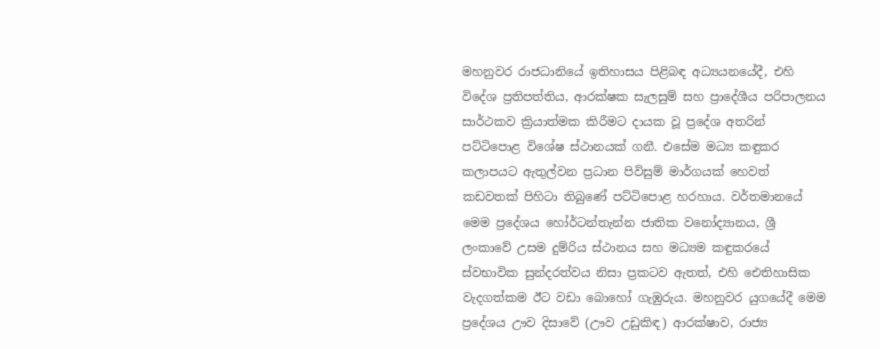මහනුවර රාජධානියේ ඉතිහාසය පිළිබඳ අධ්‍යයනයේදී, එහි විදේශ ප්‍රතිපත්තිය, ආරක්ෂක සැලසුම් සහ ප්‍රාදේශීය පරිපාලනය සාර්ථකව ක්‍රියාත්මක කිරීමට දායක වූ ප්‍රදේශ අතරින් පට්ටිපොළ විශේෂ ස්ථානයක් ගනී. එසේම මධ්‍ය කඳුකර කලාපයට ඇතුල්වන ප්‍රධාන පිවිසුම් මාර්ගයක් හෙවත් කඩවතක් පිහිටා තිබුණේ පට්ටිපොළ හරහාය. වර්තමානයේ මෙම ප්‍රදේශය හෝර්ටන්තැන්න ජාතික වනෝද්‍යානය, ශ්‍රී ලංකාවේ උසම දුම්රිය ස්ථානය සහ මධ්‍යම කඳුකරයේ ස්වභාවික සුන්දරත්වය නිසා ප්‍රකටව ඇතත්, එහි ඓතිහාසික වැදගත්කම ඊට වඩා බොහෝ ගැඹුරුය. මහනුවර යුගයේදී මෙම ප්‍රදේශය ඌව දිසාවේ (ඌව උඩුකිඳ) ආරක්ෂාව, රාජ්‍ය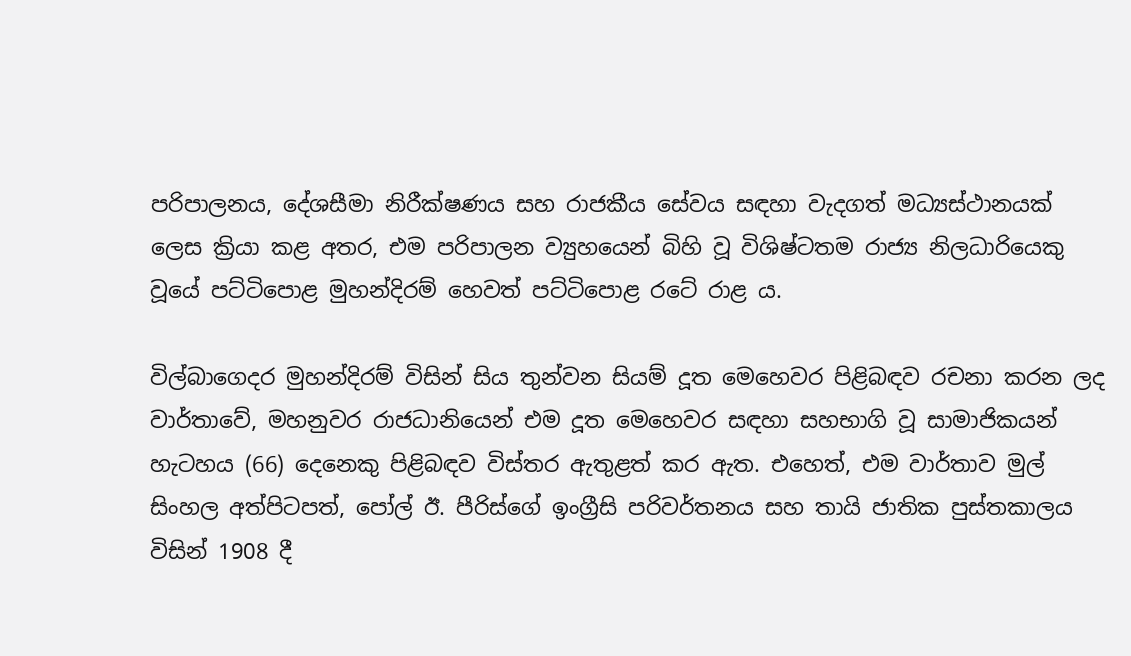පරිපාලනය, දේශසීමා නිරීක්ෂණය සහ රාජකීය සේවය සඳහා වැදගත් මධ්‍යස්ථානයක් ලෙස ක්‍රියා කළ අතර, එම පරිපාලන ව්‍යුහයෙන් බිහි වූ විශිෂ්ටතම රාජ්‍ය නිලධාරියෙකු වූයේ පට්ටිපොළ මුහන්දිරම් හෙවත් පට්ටිපොළ රටේ රාළ ය.

විල්බාගෙදර මුහන්දිරම් විසින් සිය තුන්වන සියම් දූත මෙහෙවර පිළිබඳව රචනා කරන ලද වාර්තාවේ, මහනුවර රාජධානියෙන් එම දූත මෙහෙවර සඳහා සහභාගි වූ සාමාජිකයන් හැටහය (66) දෙනෙකු පිළිබඳව විස්තර ඇතුළත් කර ඇත. එහෙත්, එම වාර්තාව මුල් සිංහල අත්පිටපත්, පෝල් ඊ. පීරිස්ගේ ඉංග්‍රීසි පරිවර්තනය සහ තායි ජාතික පුස්තකාලය විසින් 1908 දී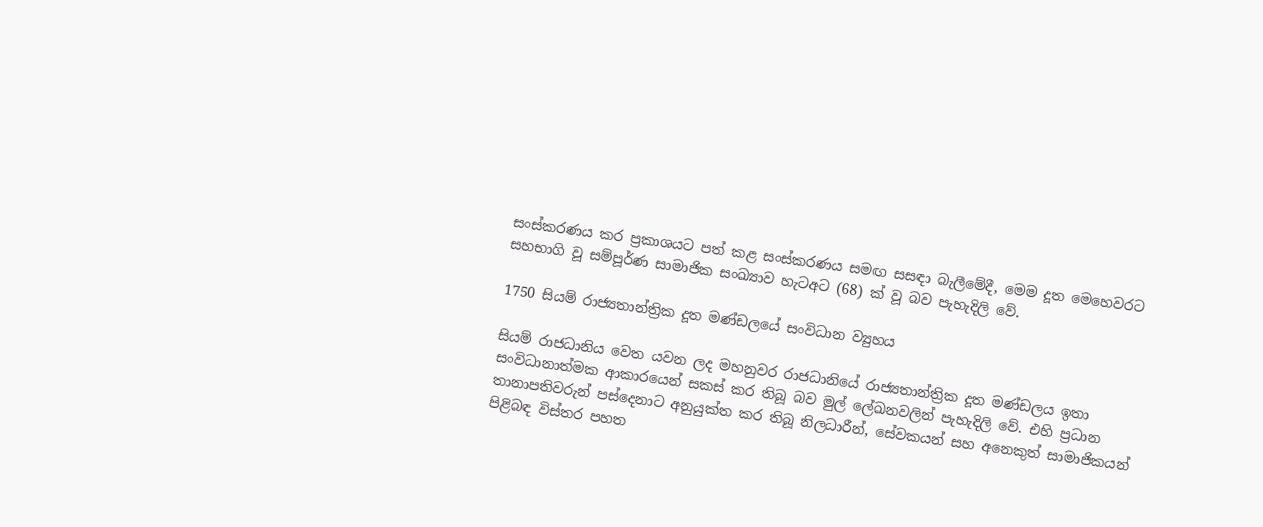සංස්කරණය කර ප්‍රකාශයට පත් කළ සංස්කරණය සමඟ සසඳා බැලීමේදී, මෙම දූත මෙහෙවරට සහභාගි වූ සම්පූර්ණ සාමාජික සංඛ්‍යාව හැටඅට (68) ක් වූ බව පැහැදිලි වේ.

1750 සියම් රාජ්‍යතාන්ත්‍රික දූත මණ්ඩලයේ සංවිධාන ව්‍යුහය

සියම් රාජධානිය වෙත යවන ලද මහනුවර රාජධානියේ රාජ්‍යතාන්ත්‍රික දූත මණ්ඩලය ඉතා සංවිධානාත්මක ආකාරයෙන් සකස් කර තිබූ බව මුල් ලේඛනවලින් පැහැදිලි වේ. එහි ප්‍රධාන තානාපතිවරුන් පස්දෙනාට අනුයුක්ත කර තිබූ නිලධාරීන්, සේවකයන් සහ අනෙකුත් සාමාජිකයන් පිළිබඳ විස්තර පහත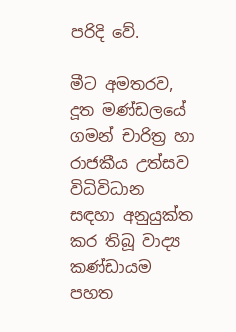පරිදි වේ.

මීට අමතරව, දූත මණ්ඩලයේ ගමන් චාරිත්‍ර හා රාජකීය උත්සව විධිවිධාන සඳහා අනුයුක්ත කර තිබූ වාද්‍ය කණ්ඩායම පහත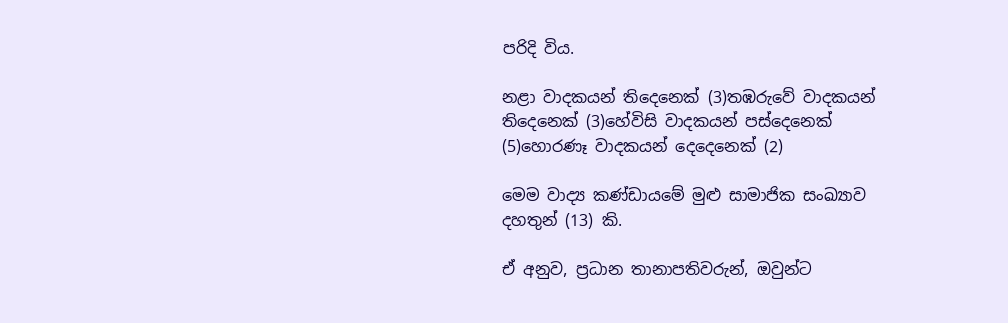පරිදි විය.

නළා වාදකයන් තිදෙනෙක් (3)තඹරුවේ වාදකයන් තිදෙනෙක් (3)හේවිසි වාදකයන් පස්දෙනෙක් (5)හොරණෑ වාදකයන් දෙදෙනෙක් (2)

මෙම වාද්‍ය කණ්ඩායමේ මුළු සාමාජික සංඛ්‍යාව දහතුන් (13) කි.

ඒ අනුව, ප්‍රධාන තානාපතිවරුන්, ඔවුන්ට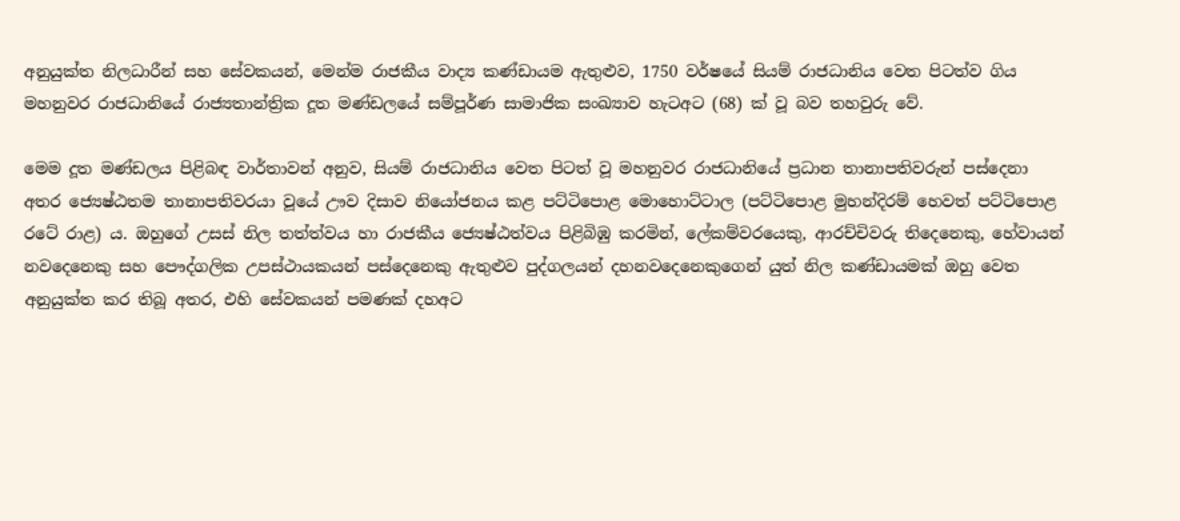අනුයුක්ත නිලධාරීන් සහ සේවකයන්, මෙන්ම රාජකීය වාද්‍ය කණ්ඩායම ඇතුළුව, 1750 වර්ෂයේ සියම් රාජධානිය වෙත පිටත්ව ගිය මහනුවර රාජධානියේ රාජ්‍යතාන්ත්‍රික දූත මණ්ඩලයේ සම්පූර්ණ සාමාජික සංඛ්‍යාව හැටඅට (68) ක් වූ බව තහවුරු වේ.

මෙම දූත මණ්ඩලය පිළිබඳ වාර්තාවන් අනුව, සියම් රාජධානිය වෙත පිටත් වූ මහනුවර රාජධානියේ ප්‍රධාන තානාපතිවරුන් පස්දෙනා අතර ජ්‍යෙෂ්ඨතම තානාපතිවරයා වූයේ ඌව දිසාව නියෝජනය කළ පට්ටිපොළ මොහොට්ටාල (පට්ටිපොළ මුහන්දිරම් හෙවත් පට්ටිපොළ රටේ රාළ) ය. ඔහුගේ උසස් නිල තත්ත්වය හා රාජකීය ජ්‍යෙෂ්ඨත්වය පිළිබිඹු කරමින්, ලේකම්වරයෙකු, ආරච්චිවරු තිදෙනෙකු, හේවායන් නවදෙනෙකු සහ පෞද්ගලික උපස්ථායකයන් පස්දෙනෙකු ඇතුළුව පුද්ගලයන් දහනවදෙනෙකුගෙන් යුත් නිල කණ්ඩායමක් ඔහු වෙත අනුයුක්ත කර තිබූ අතර, එහි සේවකයන් පමණක් දහඅට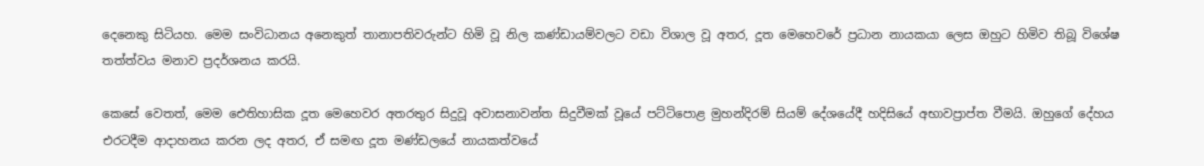දෙනෙකු සිටියහ. මෙම සංවිධානය අනෙකුත් තානාපතිවරුන්ට හිමි වූ නිල කණ්ඩායම්වලට වඩා විශාල වූ අතර, දූත මෙහෙවරේ ප්‍රධාන නායකයා ලෙස ඔහුට හිමිව තිබූ විශේෂ තත්ත්වය මනාව ප්‍රදර්ශනය කරයි.

කෙසේ වෙතත්, මෙම ඓතිහාසික දූත මෙහෙවර අතරතුර සිදුවූ අවාසනාවන්ත සිදුවීමක් වූයේ පට්ටිපොළ මුහන්දිරම් සියම් දේශයේදී හදිසියේ අභාවප්‍රාප්ත වීමයි. ඔහුගේ දේහය එරටදීම ආදාහනය කරන ලද අතර, ඒ සමඟ දූත මණ්ඩලයේ නායකත්වයේ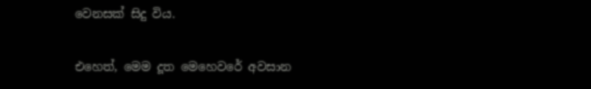වෙනසක් සිදු විය.

එහෙත්, මෙම දූත මෙහෙවරේ අවසාන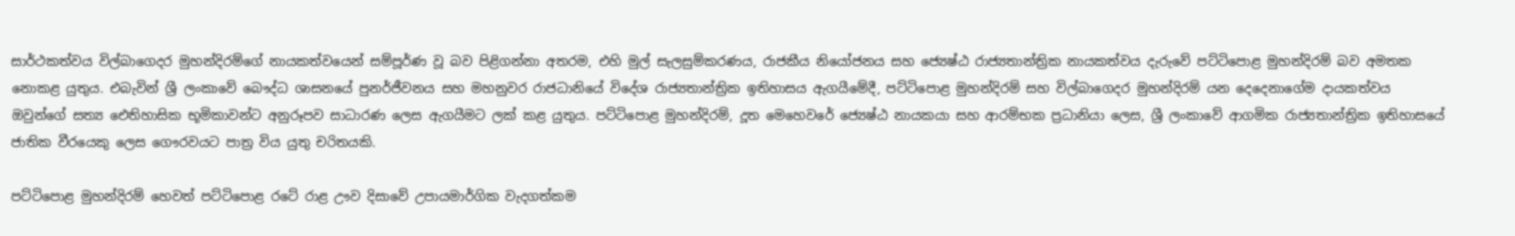සාර්ථකත්වය විල්බාගෙදර මුහන්දිරම්ගේ නායකත්වයෙන් සම්පූර්ණ වූ බව පිළිගන්නා අතරම, එහි මුල් සැලසුම්කරණය, රාජකීය නියෝජනය සහ ජ්‍යෙෂ්ඨ රාජ්‍යතාන්ත්‍රික නායකත්වය දැරුවේ පට්ටිපොළ මුහන්දිරම් බව අමතක නොකළ යුතුය. එබැවින් ශ්‍රී ලංකාවේ බෞද්ධ ශාසනයේ පුනර්ජීවනය සහ මහනුවර රාජධානියේ විදේශ රාජ්‍යතාන්ත්‍රික ඉතිහාසය ඇගයීමේදී, පට්ටිපොළ මුහන්දිරම් සහ විල්බාගෙදර මුහන්දිරම් යන දෙදෙනාගේම දායකත්වය ඔවුන්ගේ සත්‍ය ඓතිහාසික භූමිකාවන්ට අනුරූපව සාධාරණ ලෙස ඇගයීමට ලක් කළ යුතුය. පට්ටිපොළ මුහන්දිරම්, දූත මෙහෙවරේ ජ්‍යෙෂ්ඨ නායකයා සහ ආරම්භක ප්‍රධානියා ලෙස, ශ්‍රී ලංකාවේ ආගමික රාජ්‍යතාන්ත්‍රික ඉතිහාසයේ ජාතික වීරයෙකු ලෙස ගෞරවයට පාත්‍ර විය යුතු චරිතයකි.

පට්ටිපොළ මුහන්දිරම් හෙවත් පට්ටිපොළ රටේ රාළ ඌව දිසාවේ උපායමාර්ගික වැදගත්කම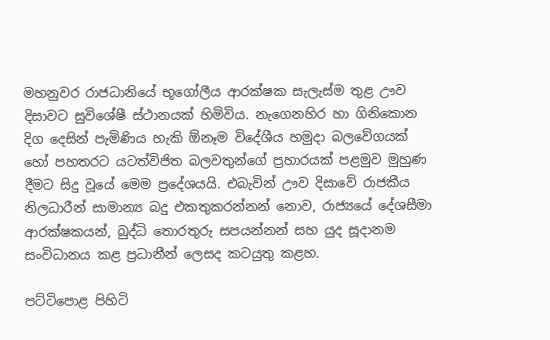මහනුවර රාජධානියේ භූගෝලීය ආරක්ෂක සැලැස්ම තුළ ඌව දිසාවට සුවිශේෂී ස්ථානයක් හිමිවිය. නැගෙනහිර හා ගිනිකොන දිග දෙසින් පැමිණිය හැකි ඕනෑම විදේශීය හමුදා බලවේගයක් හෝ පහතරට යටත්විජිත බලවතුන්ගේ ප්‍රහාරයක් පළමුව මුහුණ දීමට සිදු වූයේ මෙම ප්‍රදේශයයි. එබැවින් ඌව දිසාවේ රාජකීය නිලධාරීන් සාමාන්‍ය බදු එකතුකරන්නන් නොව, රාජ්‍යයේ දේශසීමා ආරක්ෂකයන්, බුද්ධි තොරතුරු සපයන්නන් සහ යුද සූදානම සංවිධානය කළ ප්‍රධානීන් ලෙසද කටයුතු කළහ.

පට්ටිපොළ පිහිටි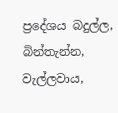ප්‍රදේශය බදුල්ල, බින්තැන්න, වැල්ලවාය,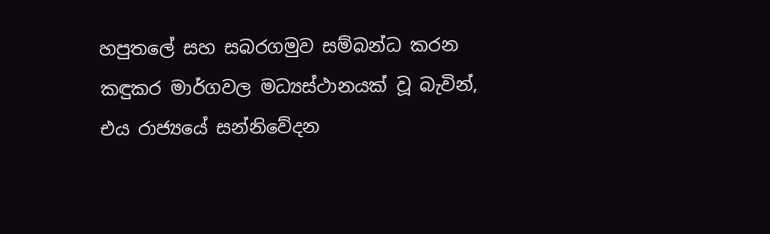හපුතලේ සහ සබරගමුව සම්බන්ධ කරන කඳුකර මාර්ගවල මධ්‍යස්ථානයක් වූ බැවින්, එය රාජ්‍යයේ සන්නිවේදන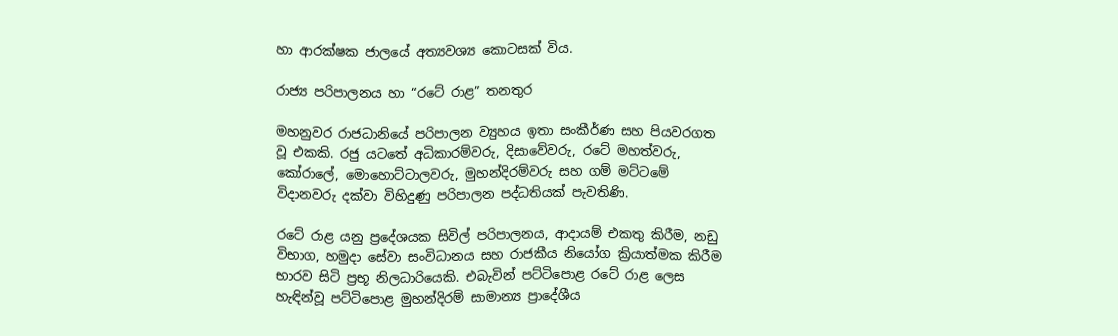හා ආරක්ෂක ජාලයේ අත්‍යවශ්‍ය කොටසක් විය.

රාජ්‍ය පරිපාලනය හා “රටේ රාළ” තනතුර

මහනුවර රාජධානියේ පරිපාලන ව්‍යුහය ඉතා සංකීර්ණ සහ පියවරගත වූ එකකි. රජු යටතේ අධිකාරම්වරු, දිසාවේවරු, රටේ මහත්වරු, කෝරාලේ, මොහොට්ටාලවරු, මුහන්දිරම්වරු සහ ගම් මට්ටමේ විදානවරු දක්වා විහිදුණු පරිපාලන පද්ධතියක් පැවතිණි.

රටේ රාළ යනු ප්‍රදේශයක සිවිල් පරිපාලනය, ආදායම් එකතු කිරීම, නඩු විභාග, හමුදා සේවා සංවිධානය සහ රාජකීය නියෝග ක්‍රියාත්මක කිරීම භාරව සිටි ප්‍රභූ නිලධාරියෙකි. එබැවින් පට්ටිපොළ රටේ රාළ ලෙස හැඳින්වූ පට්ටිපොළ මුහන්දිරම් සාමාන්‍ය ප්‍රාදේශීය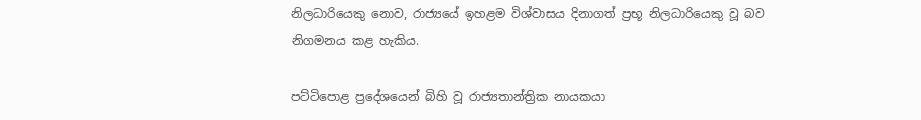නිලධාරියෙකු නොව, රාජ්‍යයේ ඉහළම විශ්වාසය දිනාගත් ප්‍රභූ නිලධාරියෙකු වූ බව නිගමනය කළ හැකිය.

පට්ටිපොළ ප්‍රදේශයෙන් බිහි වූ රාජ්‍යතාන්ත්‍රික නායකයා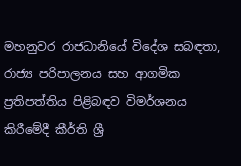මහනුවර රාජධානියේ විදේශ සබඳතා, රාජ්‍ය පරිපාලනය සහ ආගමික ප්‍රතිපත්තිය පිළිබඳව විමර්ශනය කිරීමේදී කීර්ති ශ්‍රී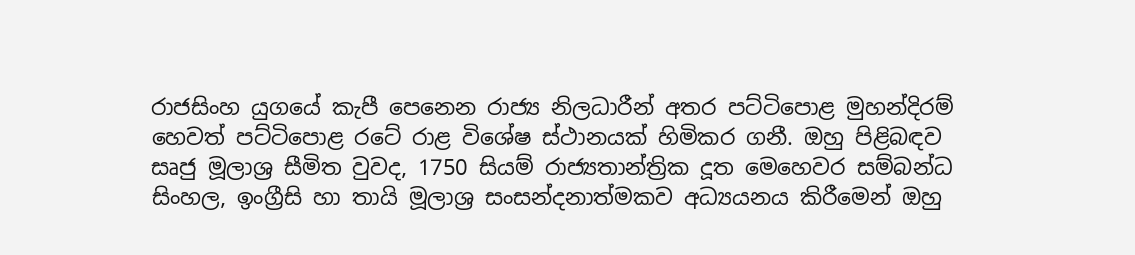රාජසිංහ යුගයේ කැපී පෙනෙන රාජ්‍ය නිලධාරීන් අතර පට්ටිපොළ මුහන්දිරම් හෙවත් පට්ටිපොළ රටේ රාළ විශේෂ ස්ථානයක් හිමිකර ගනී. ඔහු පිළිබඳව සෘජු මූලාශ්‍ර සීමිත වුවද, 1750 සියම් රාජ්‍යතාන්ත්‍රික දූත මෙහෙවර සම්බන්ධ සිංහල, ඉංග්‍රීසි හා තායි මූලාශ්‍ර සංසන්දනාත්මකව අධ්‍යයනය කිරීමෙන් ඔහු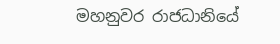මහනුවර රාජධානියේ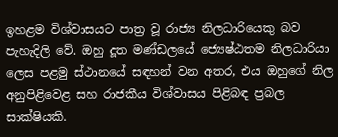ඉහළම විශ්වාසයට පාත්‍ර වූ රාජ්‍ය නිලධාරියෙකු බව පැහැදිලි වේ. ඔහු දූත මණ්ඩලයේ ජ්‍යෙෂ්ඨතම නිලධාරියා ලෙස පළමු ස්ථානයේ සඳහන් වන අතර, එය ඔහුගේ නිල අනුපිළිවෙළ සහ රාජකීය විශ්වාසය පිළිබඳ ප්‍රබල සාක්ෂියකි.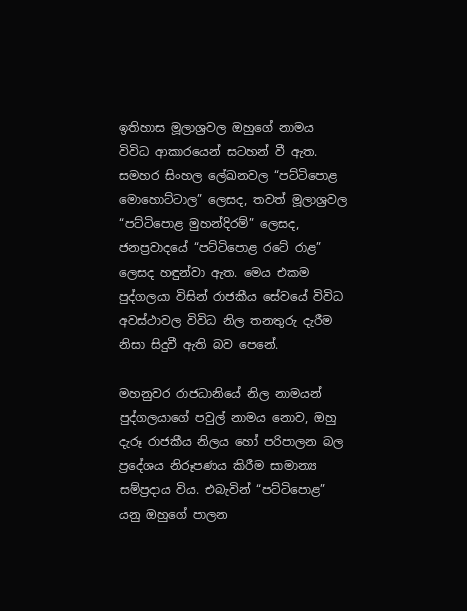ඉතිහාස මූලාශ්‍රවල ඔහුගේ නාමය විවිධ ආකාරයෙන් සටහන් වී ඇත. සමහර සිංහල ලේඛනවල “පට්ටිපොළ මොහොට්ටාල” ලෙසද, තවත් මූලාශ්‍රවල “පට්ටිපොළ මුහන්දිරම්” ලෙසද, ජනප්‍රවාදයේ “පට්ටිපොළ රටේ රාළ” ලෙසද හඳුන්වා ඇත. මෙය එකම පුද්ගලයා විසින් රාජකීය සේවයේ විවිධ අවස්ථාවල විවිධ නිල තනතුරු දැරීම නිසා සිදුවී ඇති බව පෙනේ.

මහනුවර රාජධානියේ නිල නාමයන් පුද්ගලයාගේ පවුල් නාමය නොව, ඔහු දැරූ රාජකීය නිලය හෝ පරිපාලන බල ප්‍රදේශය නිරූපණය කිරීම සාමාන්‍ය සම්ප්‍රදාය විය. එබැවින් “පට්ටිපොළ” යනු ඔහුගේ පාලන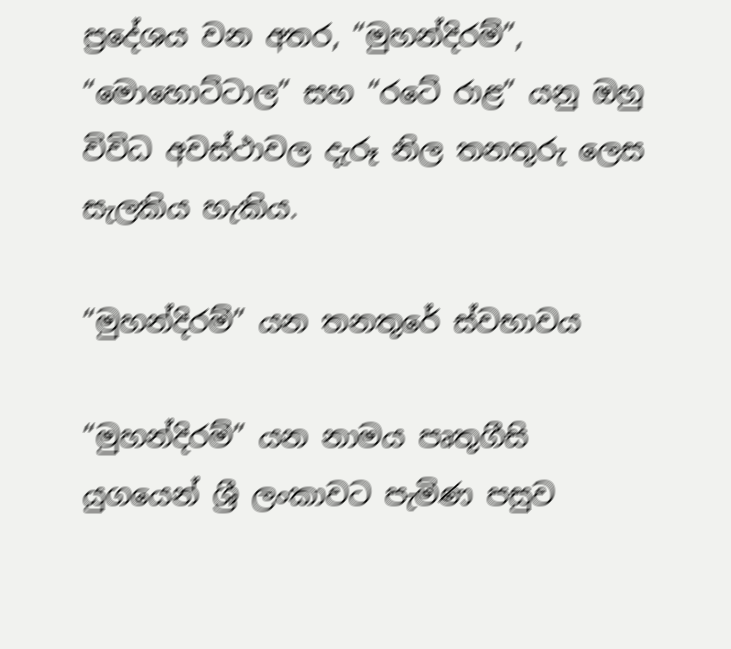ප්‍රදේශය වන අතර, “මුහන්දිරම්”, “මොහොට්ටාල” සහ “රටේ රාළ” යනු ඔහු විවිධ අවස්ථාවල දැරූ නිල තනතුරු ලෙස සැලකිය හැකිය.

“මුහන්දිරම්” යන තනතුරේ ස්වභාවය

“මුහන්දිරම්” යන නාමය පෘතුගීසි යුගයෙන් ශ්‍රී ලංකාවට පැමිණ පසුව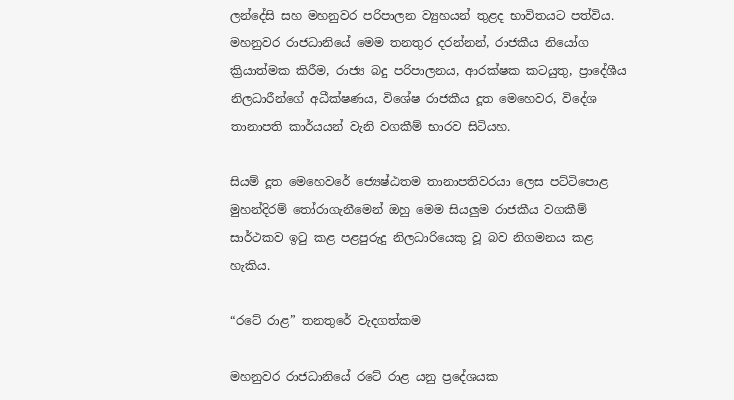ලන්දේසි සහ මහනුවර පරිපාලන ව්‍යුහයන් තුළද භාවිතයට පත්විය. මහනුවර රාජධානියේ මෙම තනතුර දරන්නන්, රාජකීය නියෝග ක්‍රියාත්මක කිරීම, රාජ්‍ය බදු පරිපාලනය, ආරක්ෂක කටයුතු, ප්‍රාදේශීය නිලධාරීන්ගේ අධීක්ෂණය, විශේෂ රාජකීය දූත මෙහෙවර, විදේශ තානාපති කාර්යයන් වැනි වගකීම් භාරව සිටියහ.

සියම් දූත මෙහෙවරේ ජ්‍යෙෂ්ඨතම තානාපතිවරයා ලෙස පට්ටිපොළ මුහන්දිරම් තෝරාගැනීමෙන් ඔහු මෙම සියලුම රාජකීය වගකීම් සාර්ථකව ඉටු කළ පළපුරුදු නිලධාරියෙකු වූ බව නිගමනය කළ හැකිය.

“රටේ රාළ” තනතුරේ වැදගත්කම

මහනුවර රාජධානියේ රටේ රාළ යනු ප්‍රදේශයක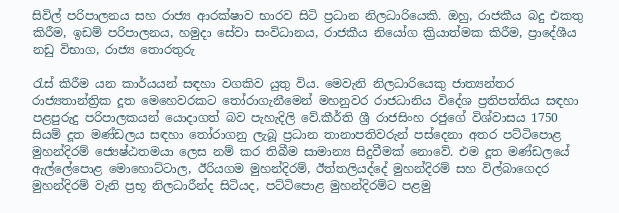සිවිල් පරිපාලනය සහ රාජ්‍ය ආරක්ෂාව භාරව සිටි ප්‍රධාන නිලධාරියෙකි. ඔහු, රාජකීය බදු එකතු කිරීම, ඉඩම් පරිපාලනය, හමුදා සේවා සංවිධානය, රාජකීය නියෝග ක්‍රියාත්මක කිරීම, ප්‍රාදේශීය නඩු විභාග, රාජ්‍ය තොරතුරු

රැස් කිරීම යන කාර්යයන් සඳහා වගකිව යුතු විය. මෙවැනි නිලධාරියෙකු ජාත්‍යන්තර රාජ්‍යතාන්ත්‍රික දූත මෙහෙවරකට තෝරාගැනීමෙන් මහනුවර රාජධානිය විදේශ ප්‍රතිපත්තිය සඳහා පළපුරුදු පරිපාලකයන් යොදාගත් බව පැහැදිලි වේ.කීර්ති ශ්‍රී රාජසිංහ රජුගේ විශ්වාසය 1750 සියම් දූත මණ්ඩලය සඳහා තෝරාගනු ලැබූ ප්‍රධාන තානාපතිවරුන් පස්දෙනා අතර පට්ටිපොළ මුහන්දිරම් ජ්‍යෙෂ්ඨතමයා ලෙස නම් කර තිබීම සාමාන්‍ය සිදුවීමක් නොවේ. එම දූත මණ්ඩලයේ ඇල්ලේපොළ මොහොට්ටාල, ඊරියගම මුහන්දිරම්, ඊත්තලියද්දේ මුහන්දිරම් සහ විල්බාගෙදර මුහන්දිරම් වැනි ප්‍රභූ නිලධාරීන්ද සිටියද, පට්ටිපොළ මුහන්දිරම්ට පළමු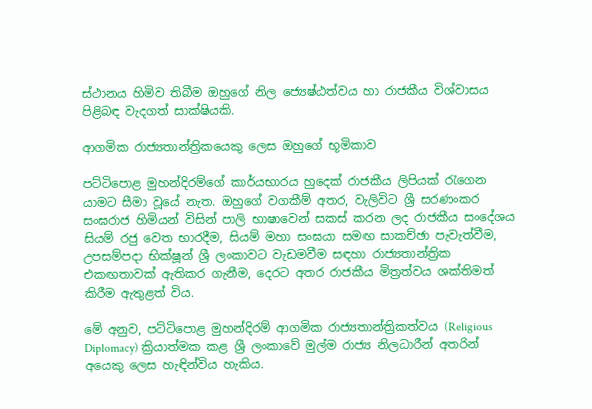ස්ථානය හිමිව තිබීම ඔහුගේ නිල ජ්‍යෙෂ්ඨත්වය හා රාජකීය විශ්වාසය පිළිබඳ වැදගත් සාක්ෂියකි.

ආගමික රාජ්‍යතාන්ත්‍රිකයෙකු ලෙස ඔහුගේ භූමිකාව

පට්ටිපොළ මුහන්දිරම්ගේ කාර්යභාරය හුදෙක් රාජකීය ලිපියක් රැගෙන යාමට සීමා වූයේ නැත. ඔහුගේ වගකීම් අතර, වැලිවිට ශ්‍රී සරණංකර සංඝරාජ හිමියන් විසින් පාලි භාෂාවෙන් සකස් කරන ලද රාජකීය සංදේශය සියම් රජු වෙත භාරදීම, සියම් මහා සංඝයා සමඟ සාකච්ඡා පැවැත්වීම, උපසම්පදා භික්ෂූන් ශ්‍රී ලංකාවට වැඩමවීම සඳහා රාජ්‍යතාන්ත්‍රික එකඟතාවක් ඇතිකර ගැනීම, දෙරට අතර රාජකීය මිත්‍රත්වය ශක්තිමත් කිරීම ඇතුළත් විය.

මේ අනුව, පට්ටිපොළ මුහන්දිරම් ආගමික රාජ්‍යතාන්ත්‍රිකත්වය (Religious Diplomacy) ක්‍රියාත්මක කළ ශ්‍රී ලංකාවේ මුල්ම රාජ්‍ය නිලධාරීන් අතරින් අයෙකු ලෙස හැඳින්විය හැකිය.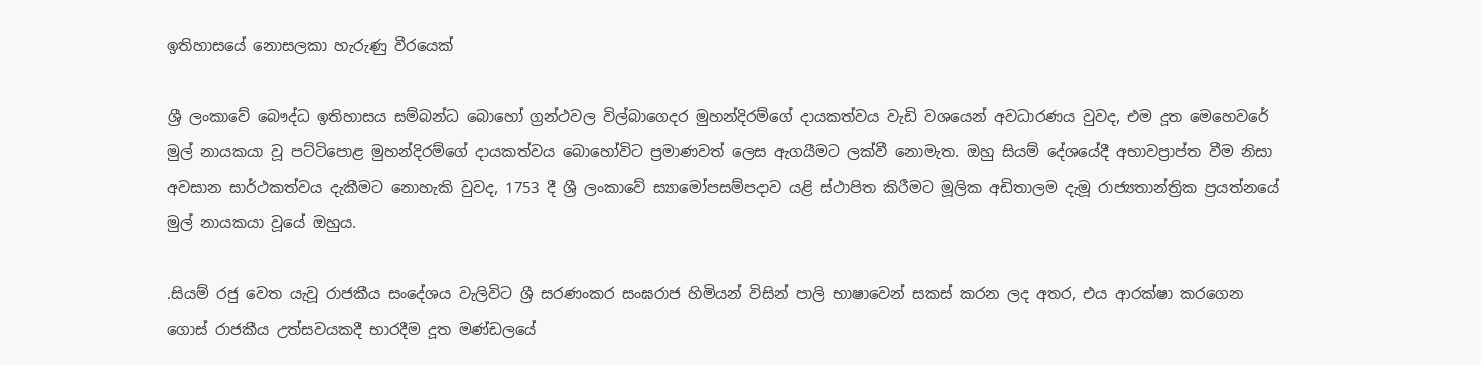ඉතිහාසයේ නොසලකා හැරුණු වීරයෙක්

ශ්‍රී ලංකාවේ බෞද්ධ ඉතිහාසය සම්බන්ධ බොහෝ ග්‍රන්ථවල විල්බාගෙදර මුහන්දිරම්ගේ දායකත්වය වැඩි වශයෙන් අවධාරණය වුවද, එම දූත මෙහෙවරේ මුල් නායකයා වූ පට්ටිපොළ මුහන්දිරම්ගේ දායකත්වය බොහෝවිට ප්‍රමාණවත් ලෙස ඇගයීමට ලක්වී නොමැත. ඔහු සියම් දේශයේදී අභාවප්‍රාප්ත වීම නිසා අවසාන සාර්ථකත්වය දැකීමට නොහැකි වුවද, 1753 දී ශ්‍රී ලංකාවේ ස්‍යාමෝපසම්පදාව යළි ස්ථාපිත කිරීමට මූලික අඩිතාලම දැමූ රාජ්‍යතාන්ත්‍රික ප්‍රයත්නයේ මුල් නායකයා වූයේ ඔහුය.

.සියම් රජු වෙත යැවූ රාජකීය සංදේශය වැලිවිට ශ්‍රී සරණංකර සංඝරාජ හිමියන් විසින් පාලි භාෂාවෙන් සකස් කරන ලද අතර, එය ආරක්ෂා කරගෙන ගොස් රාජකීය උත්සවයකදී භාරදීම දූත මණ්ඩලයේ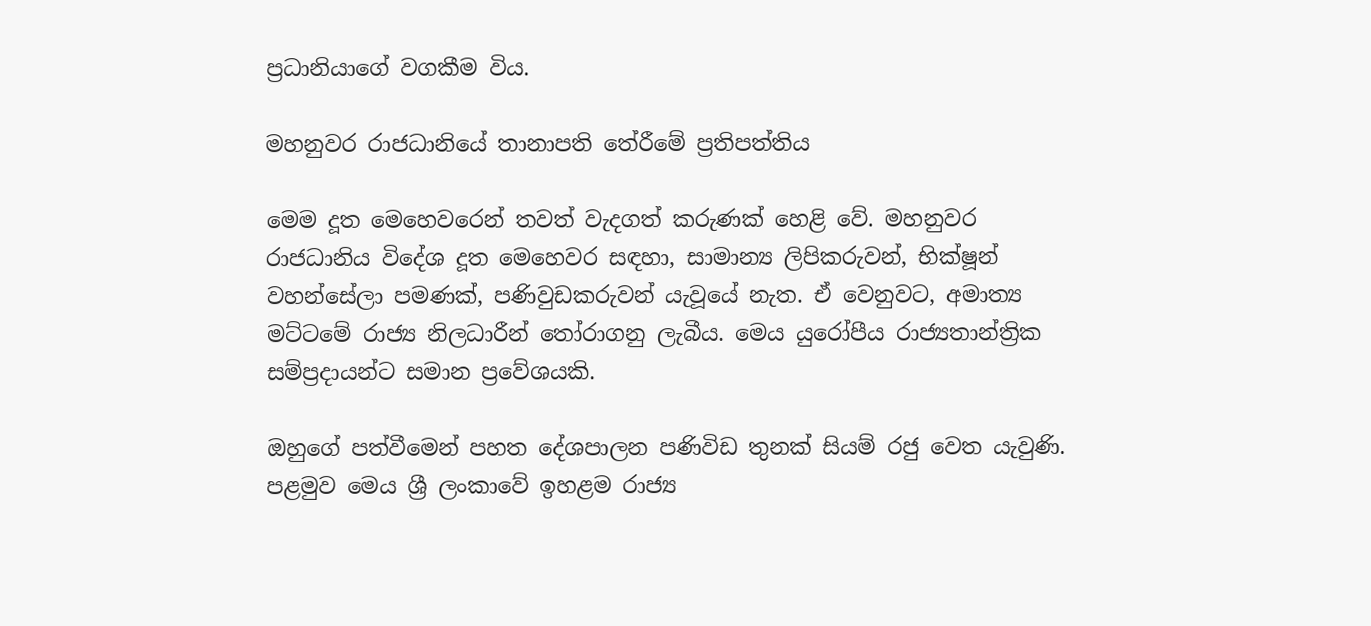ප්‍රධානියාගේ වගකීම විය.

මහනුවර රාජධානියේ තානාපති තේරීමේ ප්‍රතිපත්තිය

මෙම දූත මෙහෙවරෙන් තවත් වැදගත් කරුණක් හෙළි වේ. මහනුවර රාජධානිය විදේශ දූත මෙහෙවර සඳහා, සාමාන්‍ය ලිපිකරුවන්, භික්ෂූන් වහන්සේලා පමණක්, පණිවුඩකරුවන් යැවූයේ නැත. ඒ වෙනුවට, අමාත්‍ය මට්ටමේ රාජ්‍ය නිලධාරීන් තෝරාගනු ලැබීය. මෙය යුරෝපීය රාජ්‍යතාන්ත්‍රික සම්ප්‍රදායන්ට සමාන ප්‍රවේශයකි.

ඔහුගේ පත්වීමෙන් පහත දේශපාලන පණිවිඩ තුනක් සියම් රජු වෙත යැවුණි. පළමුව මෙය ශ්‍රී ලංකාවේ ඉහළම රාජ්‍ය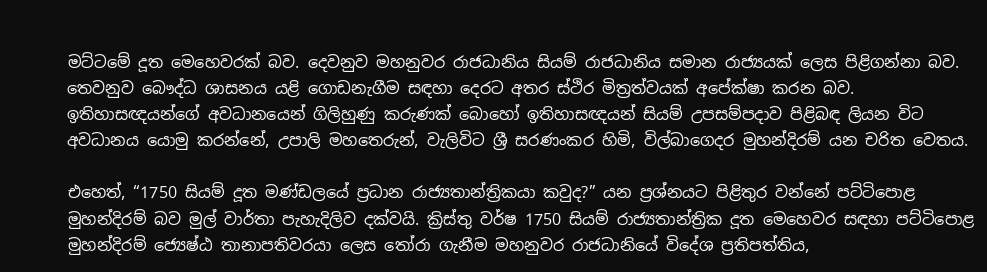මට්ටමේ දූත මෙහෙවරක් බව. දෙවනුව මහනුවර රාජධානිය සියම් රාජධානිය සමාන රාජ්‍යයක් ලෙස පිළිගන්නා බව. තෙවනුව බෞද්ධ ශාසනය යළි ගොඩනැගීම සඳහා දෙරට අතර ස්ථිර මිත්‍රත්වයක් අපේක්ෂා කරන බව. ඉතිහාසඥයන්ගේ අවධානයෙන් ගිලිහුණු කරුණක් බොහෝ ඉතිහාසඥයන් සියම් උපසම්පදාව පිළිබඳ ලියන විට අවධානය යොමු කරන්නේ, උපාලි මහතෙරුන්, වැලිවිට ශ්‍රී සරණංකර හිමි, විල්බාගෙදර මුහන්දිරම් යන චරිත වෙතය.

එහෙත්, “1750 සියම් දූත මණ්ඩලයේ ප්‍රධාන රාජ්‍යතාන්ත්‍රිකයා කවුද?” යන ප්‍රශ්නයට පිළිතුර වන්නේ පට්ටිපොළ මුහන්දිරම් බව මුල් වාර්තා පැහැදිලිව දක්වයි. ක්‍රිස්තු වර්ෂ 1750 සියම් රාජ්‍යතාන්ත්‍රික දූත මෙහෙවර සඳහා පට්ටිපොළ මුහන්දිරම් ජ්‍යෙෂ්ඨ තානාපතිවරයා ලෙස තෝරා ගැනීම මහනුවර රාජධානියේ විදේශ ප්‍රතිපත්තිය,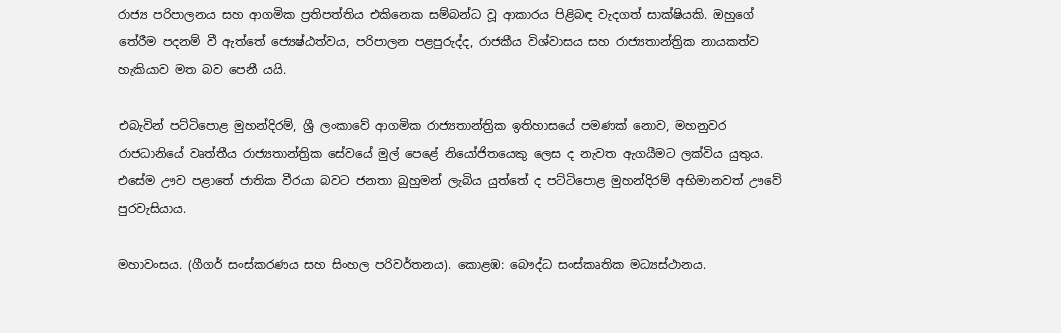රාජ්‍ය පරිපාලනය සහ ආගමික ප්‍රතිපත්තිය එකිනෙක සම්බන්ධ වූ ආකාරය පිළිබඳ වැදගත් සාක්ෂියකි. ඔහුගේ තේරීම පදනම් වී ඇත්තේ ජ්‍යෙෂ්ඨත්වය, පරිපාලන පළපුරුද්ද, රාජකීය විශ්වාසය සහ රාජ්‍යතාන්ත්‍රික නායකත්ව හැකියාව මත බව පෙනී යයි.

එබැවින් පට්ටිපොළ මුහන්දිරම්, ශ්‍රී ලංකාවේ ආගමික රාජ්‍යතාන්ත්‍රික ඉතිහාසයේ පමණක් නොව, මහනුවර රාජධානියේ වෘත්තීය රාජ්‍යතාන්ත්‍රික සේවයේ මුල් පෙළේ නියෝජිතයෙකු ලෙස ද නැවත ඇගයීමට ලක්විය යුතුය. එසේම ඌව පළාතේ ජාතික වීරයා බවට ජනතා බුහුමන් ලැබිය යුත්තේ ද පට්ටිපොළ මුහන්දිරම් අභිමානවත් ඌවේ පුරවැසියාය.

මහාවංසය. (ගීගර් සංස්කරණය සහ සිංහල පරිවර්තනය). කොළඹ: බෞද්ධ සංස්කෘතික මධ්‍යස්ථානය.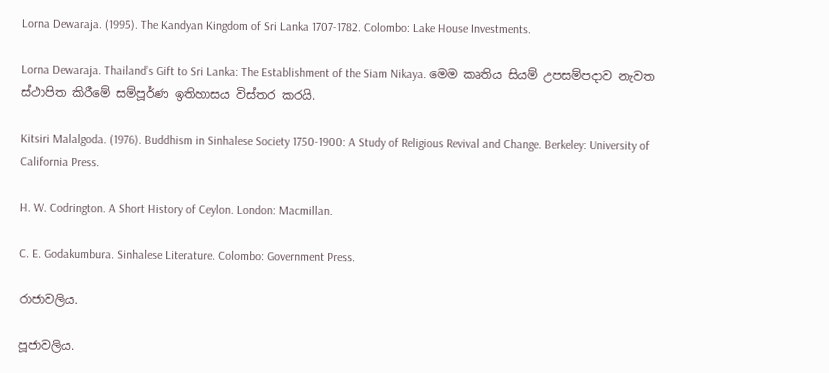Lorna Dewaraja. (1995). The Kandyan Kingdom of Sri Lanka 1707-1782. Colombo: Lake House Investments.

Lorna Dewaraja. Thailand’s Gift to Sri Lanka: The Establishment of the Siam Nikaya. මෙම කෘතිය සියම් උපසම්පදාව නැවත ස්ථාපිත කිරීමේ සම්පූර්ණ ඉතිහාසය විස්තර කරයි.

Kitsiri Malalgoda. (1976). Buddhism in Sinhalese Society 1750-1900: A Study of Religious Revival and Change. Berkeley: University of California Press.

H. W. Codrington. A Short History of Ceylon. London: Macmillan.

C. E. Godakumbura. Sinhalese Literature. Colombo: Government Press.

රාජාවලිය.

පූජාවලිය.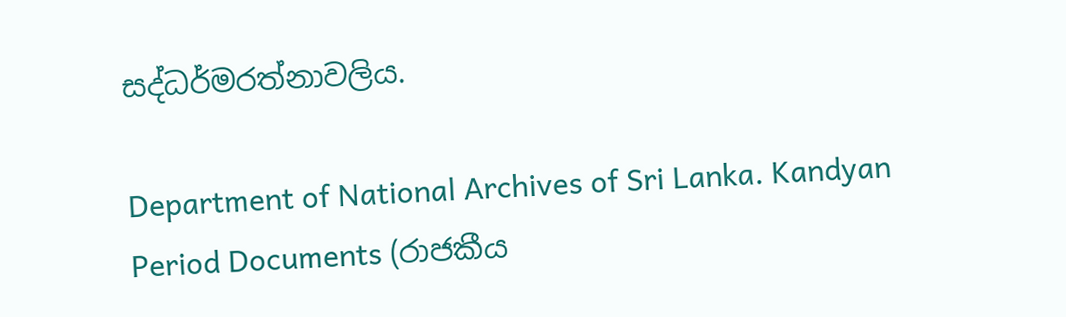සද්ධර්මරත්නාවලිය.

Department of National Archives of Sri Lanka. Kandyan Period Documents (රාජකීය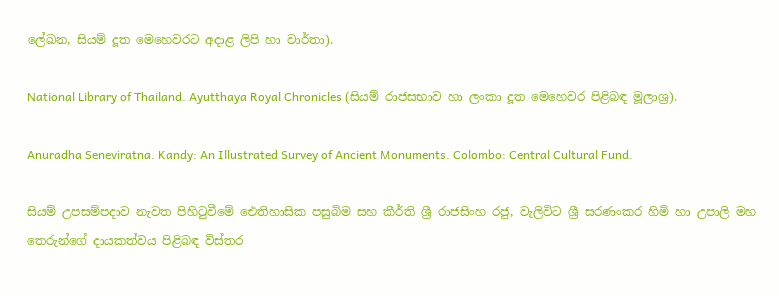ලේඛන, සියම් දූත මෙහෙවරට අදාළ ලිපි හා වාර්තා).

National Library of Thailand. Ayutthaya Royal Chronicles (සියම් රාජසභාව හා ලංකා දූත මෙහෙවර පිළිබඳ මූලාශ්‍ර).

Anuradha Seneviratna. Kandy: An Illustrated Survey of Ancient Monuments. Colombo: Central Cultural Fund.

සියම් උපසම්පදාව නැවත පිහිටුවීමේ ඓතිහාසික පසුබිම සහ කීර්ති ශ්‍රී රාජසිංහ රජු, වැලිවිට ශ්‍රී සරණංකර හිමි හා උපාලි මහ තෙරුන්ගේ දායකත්වය පිළිබඳ විස්තර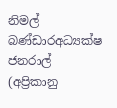නිමල් බණ්ඩාරඅධ්‍යක්ෂ ජනරාල් (අප්‍රිකානු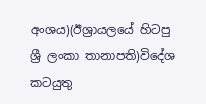අංශය)(ඊශ්‍රායලයේ හිටපු ශ්‍රී ලංකා තානාපති)විදේශ කටයුතු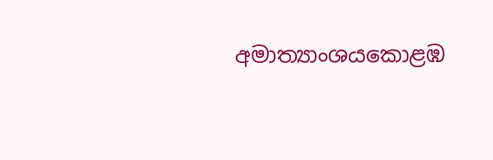අමාත්‍යාංශයකොළඹ